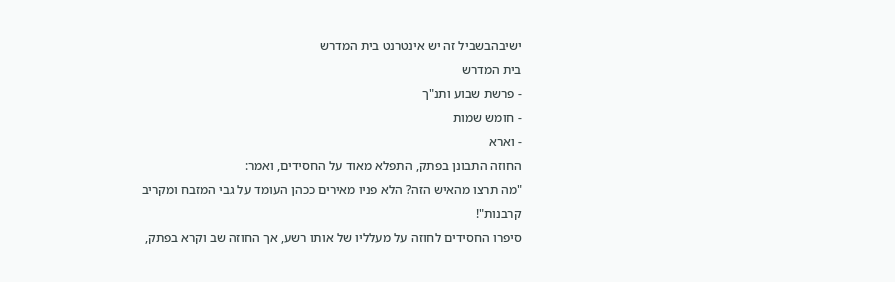ישיבהבשביל זה יש אינטרנט בית המדרש
בית המדרש
- פרשת שבוע ותנ"ך
- חומש שמות
- וארא
החוזה התבונן בפתק, התפלא מאוד על החסידים, ואמר:
"מה תרצו מהאיש הזה? הלא פניו מאירים ככהן העומד על גבי המזבח ומקריב קרבנות"!
סיפרו החסידים לחוזה על מעלליו של אותו רשע, אך החוזה שב וקרא בפתק,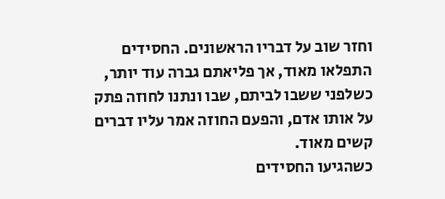וחזר שוב על דבריו הראשונים. החסידים התפלאו מאוד, אך פליאתם גברה עוד יותר, כשלפני ששבו לביתם, שבו ונתנו לחוזה פתק על אותו אדם, והפעם החוזה אמר עליו דברים קשים מאוד.
כשהגיעו החסידים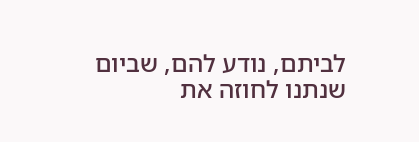לביתם, נודע להם, שביום שנתנו לחוזה את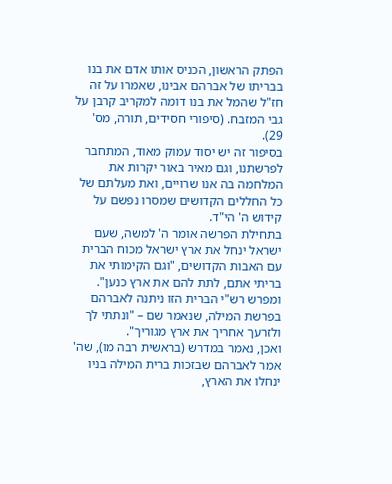הפתק הראשון, הכניס אותו אדם את בנו בבריתו של אברהם אבינו, שאמרו על זה חז"ל שהמל את בנו דומה למקריב קרבן על גבי המזבח. (סיפורי חסידים, תורה, מס' 29).
בסיפור זה יש יסוד עמוק מאוד, המתחבר לפרשתנו, וגם מאיר באור יקרות את המלחמה בה אנו שרויים, ואת מעלתם של כל החללים הקדושים שמסרו נפשם על קידוש ה' הי"ד.
בתחילת הפרשה אומר ה' למשה, שעם ישראל ינחל את ארץ ישראל מכוח הברית עם האבות הקדושים, "וגם הקימותי את בריתי אתם, לתת להם את ארץ כנען". ומפרש רש"י הברית הזו ניתנה לאברהם בפרשת המילה, שנאמר שם – "ונתתי לך ולזרעך אחריך את ארץ מגוריך".
ואכן, נאמר במדרש (בראשית רבה מו), שה' אמר לאברהם שבזכות ברית המילה בניו ינחלו את הארץ,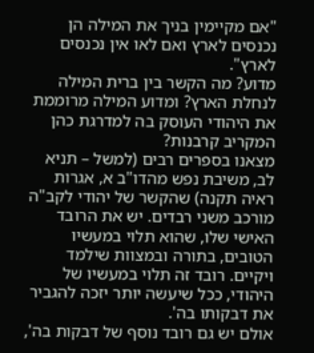"אם מקיימין בניך את המילה הן נכנסים לארץ ואם לאו אין נכנסים לארץ".
מדוע? מה הקשר בין ברית המילה לנחלת הארץ? ומדוע המילה מרוממת את היהודי העוסק בה למדרגת כהן המקריב קרבנות?
מצאנו בספרים רבים (למשל – תניא לב, משיבת נפש מהדו"ב א, אגרות ראיה תקנה) שהקשר של יהודי לקב"ה מורכב משני רבדים. יש את הרובד האישי שלו, שהוא תלוי במעשיו הטובים, בתורה ובמצוות שילמד ויקיים. רובד זה תלוי במעשיו של היהודי, ככל שיעשה יותר יזכה להגביר את דבקותו בה'.
אולם יש גם רובד נוסף של דבקות בה',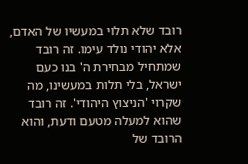רובד שלא תלוי במעשיו של האדם, אלא יהודי נולד עימו. זה רובד שמתחיל מבחירת ה' בנו כעם ישראל, בלי תלות במעשינו, מה שקרוי 'הניצוץ היהודי'. זה רובד שהוא למעלה מטעם ודעת, והוא הרובד של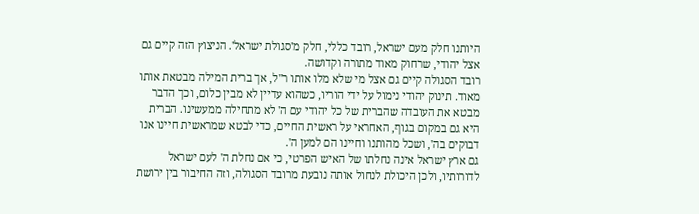היותנו חלק מעם ישראל, רובד כללי, חלק מ'סגולת ישראל'. הניצוץ הזה קיים גם אצל יהודי, שרחוק מאוד מתורה וקדושה.
רובד הסגולה קיים גם אצל מי שלא מלו אותו ר"ל, אך ברית המילה מבטאת אותו מאוד. תינוק יהודי נימול על ידי הוריו, כשהוא עדיין לא מבין כלום, וכך הדבר מבטא את העובדה שהברית של כל יהודי עם ה' לא מתחילה ממעשינו. הברית היא גם במקום בגוף, האחראי על ראשית החיים, כדי לבטא שמראשית חיינו אנו דבוקים בה', ושכל מהותנו וחיינו הם למען ה'.
גם ארץ ישראל אינה נחלתו של האיש הפרטי, כי אם נחלת ה' לעם ישראל לדורותיו, ולכן היכולת לנחול אותה נובעת מרובד הסגולה, וזה החיבור בין ירושת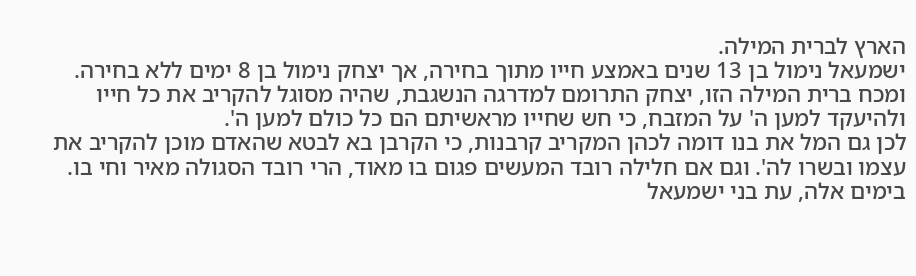הארץ לברית המילה.
ישמעאל נימול בן 13 שנים באמצע חייו מתוך בחירה, אך יצחק נימול בן 8 ימים ללא בחירה. ומכח ברית המילה הזו, יצחק התרומם למדרגה הנשגבת, שהיה מסוגל להקריב את כל חייו ולהיעקד למען ה' על המזבח, כי חש שחייו מראשיתם הם כל כולם למען ה'.
לכן גם המל את בנו דומה לכהן המקריב קרבנות, כי הקרבן בא לבטא שהאדם מוכן להקריב את עצמו ובשרו לה'. וגם אם חלילה רובד המעשים פגום בו מאוד, הרי רובד הסגולה מאיר וחי בו.
בימים אלה, עת בני ישמעאל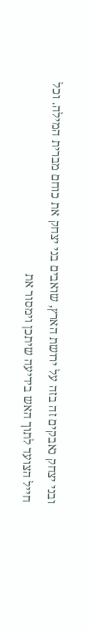ובני יצחק נאבקים זה בזה על ירושת הארץ, שואבים בני יצחק את כוחם מברית המילה. וכל חייל הצועד לתוך האש בידיעה שיתכן וימסור את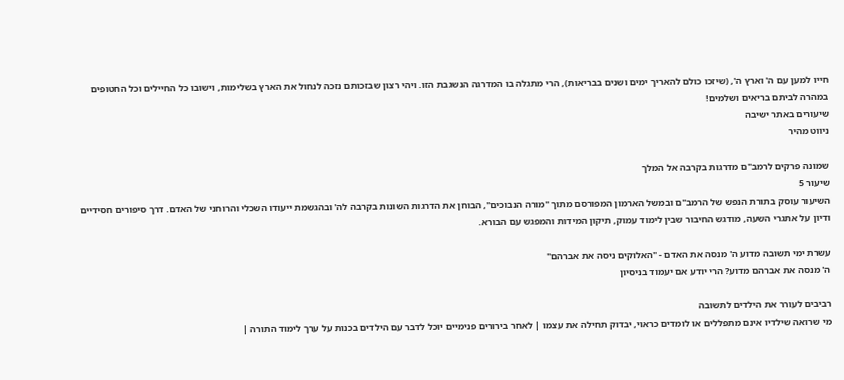חייו למען עם ה' וארץ ה', (שיזכו כולם להאריך ימים ושנים בבריאות), הרי מתגלה בו המדרגה הנשגבת הזו. ויהי רצון שבזכותם נזכה לנחול את הארץ בשלימות, וישובו כל החיילים וכל החטופים במהרה לביתם בריאים ושלמים!
שיעורים באתר ישיבה
ניווט מהיר

שמונה פרקים לרמב"ם מדרגות בקרבה אל המלך
שיעור 5
השיעור עוסק בתורת הנפש של הרמב"ם ובמשל הארמון המפורסם מתוך "מורה הנבוכים", הבוחן את הדרגות השונות בקרבה לה' ובהגשמת ייעודו השכלי והרוחני של האדם. דרך סיפורים חסידיים ודיון על אתגרי השעה, מודגש החיבור שבין לימוד עמוק, תיקון המידות והמפגש עם הבורא.

עשרת ימי תשובה מדוע ה' מנסה את האדם - "האלוקים ניסה את אברהם"
ה' מנסה את אברהם מדוע? הרי יודע אם יעמוד בניסיון

רביבים לעורר את הילדים לתשובה
מי שרואה שילדיו אינם מתפללים או לומדים כראוי, יבדוק תחילה את עצמו | לאחר בירורים פנימיים יוכל לדבר עם הילדים בכנות על ערך לימוד התורה |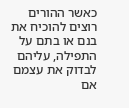כאשר ההורים רוצים להוכיח את בנם או בתם על התפילה, עליהם לבדוק את עצמם אם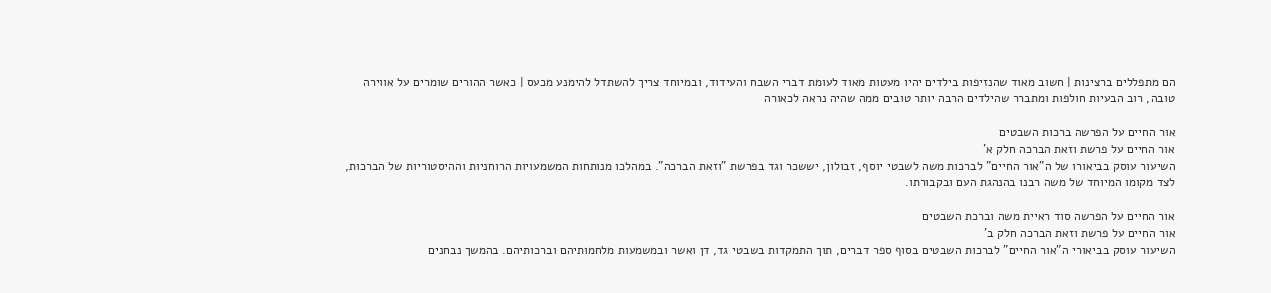הם מתפללים ברצינות | חשוב מאוד שהנזיפות בילדים יהיו מעטות מאוד לעומת דברי השבח והעידוד, ובמיוחד צריך להשתדל להימנע מכעס | כאשר ההורים שומרים על אווירה טובה, רוב הבעיות חולפות ומתברר שהילדים הרבה יותר טובים ממה שהיה נראה לכאורה

אור החיים על הפרשה ברכות השבטים
אור החיים על פרשת וזאת הברכה חלק א'
השיעור עוסק בביאורו של ה"אור החיים" לברכות משה לשבטי יוסף, זבולון, יששכר וגד בפרשת "וזאת הברכה". במהלכו מנותחות המשמעויות הרוחניות וההיסטוריות של הברכות, לצד מקומו המיוחד של משה רבנו בהנהגת העם ובקבורתו.

אור החיים על הפרשה סוד ראיית משה וברכת השבטים
אור החיים על פרשת וזאת הברכה חלק ב'
השיעור עוסק בביאורי ה"אור החיים" לברכות השבטים בסוף ספר דברים, תוך התמקדות בשבטי גד, דן ואשר ובמשמעות מלחמותיהם וברכותיהם. בהמשך נבחנים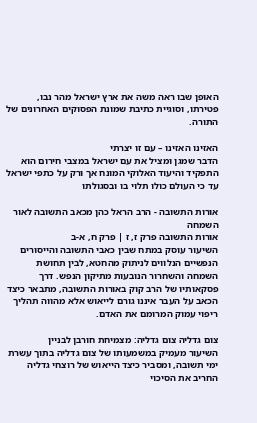האופן שבו ראה משה את ארץ ישראל מהר נבו, פטירתו, וסוגיית כתיבת שמונת הפסוקים האחרונים של התורה.

האזינו האזינו – עם זו יצרתי
הדבר שמגן ומציל את עם ישראל במצבי חירום הוא התפקיד והיעוד האלוקי המונח אך ורק על כתפי ישראל עד כי העולם כולו תלוי בו ובסגולתו

אורות התשובה - הרב הראל כהן מכאב התשובה לאור השמחה
אורות התשובה פרק ז, ז | פרק ח, א-ב
השיעור עוסק במתח שבין כאבי התשובה והייסורים הנפשיים הנלווים לניתוק מהחטא, לבין תחושת השמחה והשחרור הנובעות מתיקון הנפש. דרך פסקאותיו של הרב קוק באורות התשובה, מתבאר כיצד הכאב על העבר איננו גורם לייאוש אלא מהווה תהליך ריפוי עמוק המרומם את האדם.

צום גדליה צום גדליה: מצמיחת חורבן לבניין
השיעור מעמיק במשמעותו של צום גדליה בתוך עשרת ימי תשובה, ומסביר כיצד הייאוש של רוצחי גדליה החריב את הסיכוי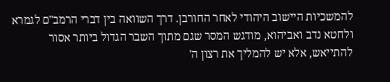להמשכיות היישוב היהודי לאחר החורבן. דרך השוואה בין דברי הרמב"ם לגמרא ולחטא נדב ואביהוא, מודגש המסר שגם מתוך השבר הגדול ביותר אסור להתייאש, אלא יש להמליך את רצון ה'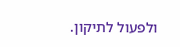ולפעול לתיקון.